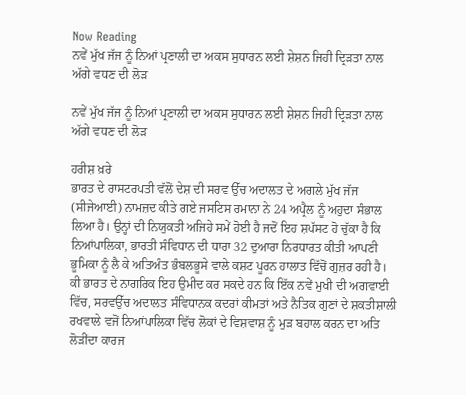Now Reading
ਨਵੇਂ ਮੁੱਖ ਜੱਜ ਨੂੰ ਨਿਆਂ ਪ੍ਰਣਾਲੀ ਦਾ ਅਕਸ ਸੁਧਾਰਨ ਲਈ ਸ਼ੇਸ਼ਨ ਜਿਹੀ ਦ੍ਰਿੜਤਾ ਨਾਲ ਅੱਗੇ ਵਧਣ ਦੀ ਲੋੜ

ਨਵੇਂ ਮੁੱਖ ਜੱਜ ਨੂੰ ਨਿਆਂ ਪ੍ਰਣਾਲੀ ਦਾ ਅਕਸ ਸੁਧਾਰਨ ਲਈ ਸ਼ੇਸ਼ਨ ਜਿਹੀ ਦ੍ਰਿੜਤਾ ਨਾਲ ਅੱਗੇ ਵਧਣ ਦੀ ਲੋੜ

ਹਰੀਸ਼ ਖ਼ਰੇ
ਭਾਰਤ ਦੇ ਰਾਸਟਰਪਤੀ ਵੱਲੋਂ ਦੇਸ਼ ਦੀ ਸਰਵ ਉੱਚ ਅਦਾਲਤ ਦੇ ਅਗਲੇ ਮੁੱਖ ਜੱਜ (ਸੀਜੇਆਈ) ਨਾਮਜ਼ਦ ਕੀਤੇ ਗਏ ਜਸਟਿਸ ਰਮਾਨਾ ਨੇ 24 ਅਪ੍ਰੈਲ ਨੂੰ ਅਹੁਦਾ ਸੰਭਾਲ ਲਿਆ ਹੈ। ਉਨ੍ਹਾਂ ਦੀ ਨਿਯੁਕਤੀ ਅਜਿਹੇ ਸਮੇਂ ਹੋਈ ਹੈ ਜਦੋਂ ਇਹ ਸ਼ਪੱਸਟ ਹੋ ਚੁੱਕਾ ਹੈ ਕਿ ਨਿਆਂਪਾਲਿਕਾ, ਭਾਰਤੀ ਸੰਵਿਧਾਨ ਦੀ ਧਾਰਾ 32 ਦੁਆਰਾ ਨਿਰਧਾਰਤ ਕੀਤੀ ਆਪਣੀ ਭੂਮਿਕਾ ਨੂੰ ਲੈ ਕੇ ਅਤਿਅੰਤ ਭੰਬਲਭੂਸੇ ਵਾਲੇ ਕਸ਼ਟ ਪੂਰਨ ਹਾਲਾਤ ਵਿੱਚੋਂ ਗੁਜ਼ਰ ਰਹੀ ਹੈ।
ਕੀ ਭਾਰਤ ਦੇ ਨਾਗਰਿਕ ਇਹ ਉਮੀਦ ਕਰ ਸਕਦੇ ਹਨ ਕਿ ਇੱਕ ਨਵੇਂ ਮੁਖੀ ਦੀ ਅਗਵਾਈ ਵਿੱਚ, ਸਰਵਉੱਚ ਅਦਾਲਤ ਸੰਵਿਧਾਨਕ ਕਦਰਾਂ ਕੀਮਤਾਂ ਅਤੇ ਨੈਤਿਕ ਗੁਣਾਂ ਦੇ ਸ਼ਕਤੀਸ਼ਾਲੀ ਰਖਵਾਲੇ ਵਜੋਂ ਨਿਆਂਪਾਲਿਕਾ ਵਿੱਚ ਲੋਕਾਂ ਦੇ ਵਿਸ਼ਵਾਸ਼ ਨੂੰ ਮੁੜ ਬਹਾਲ ਕਰਨ ਦਾ ਅਤਿ ਲੋੜੀਂਦਾ ਕਾਰਜ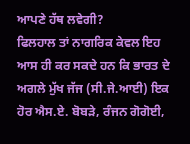ਆਪਣੇ ਹੱਥ ਲਵੇਗੀ?
ਫਿਲਹਾਲ ਤਾਂ ਨਾਗਰਿਕ ਕੇਵਲ ਇਹ ਆਸ ਹੀ ਕਰ ਸਕਦੇ ਹਨ ਕਿ ਭਾਰਤ ਦੇ ਅਗਲੇ ਮੁੱਖ ਜੱਜ (ਸੀ.ਜੇ.ਆਈ) ਇਕ ਹੋਰ ਐਸ.ਏ. ਬੋਬੜੇ, ਰੰਜਨ ਗੋਗੋਈ,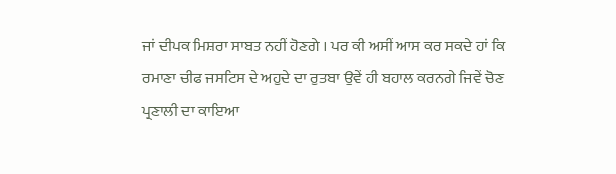ਜਾਂ ਦੀਪਕ ਮਿਸ਼ਰਾ ਸਾਬਤ ਨਹੀਂ ਹੋਣਗੇ । ਪਰ ਕੀ ਅਸੀਂ ਆਸ ਕਰ ਸਕਦੇ ਹਾਂ ਕਿ ਰਮਾਣਾ ਚੀਫ ਜਸਟਿਸ ਦੇ ਅਹੁਦੇ ਦਾ ਰੁਤਬਾ ਉਵੇਂ ਹੀ ਬਹਾਲ ਕਰਨਗੇ ਜਿਵੇਂ ਚੋਣ ਪ੍ਰਣਾਲੀ ਦਾ ਕਾਇਆ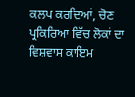ਕਲਪ ਕਰਦਿਆਂ, ਚੋਣ ਪ੍ਰਕਿਰਿਆ ਵਿੱਚ ਲੋਕਾਂ ਦਾ ਵਿਸ਼ਵਾਸ ਕਾਇਮ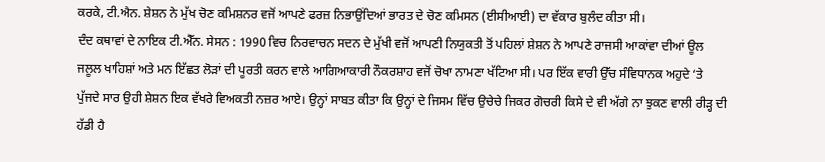ਕਰਕੇ, ਟੀ.ਐਨ. ਸ਼ੇਸ਼ਨ ਨੇ ਮੁੱਖ ਚੋਣ ਕਮਿਸ਼ਨਰ ਵਜੋਂ ਆਪਣੇ ਫਰਜ਼ ਨਿਭਾਉਂਦਿਆਂ ਭਾਰਤ ਦੇ ਚੋਣ ਕਮਿਸਨ (ਈਸੀਆਈ) ਦਾ ਵੱਕਾਰ ਬੁਲੰਦ ਕੀਤਾ ਸੀ।
ਦੰਦ ਕਥਾਵਾਂ ਦੇ ਨਾਇਕ ਟੀ.ਐੱਨ. ਸੇਸਨ : 1990 ਵਿਚ ਨਿਰਵਾਚਨ ਸਦਨ ਦੇ ਮੁੱਖੀ ਵਜੋਂ ਆਪਣੀ ਨਿਯੁਕਤੀ ਤੋਂ ਪਹਿਲਾਂ ਸ਼ੇਸ਼ਨ ਨੇ ਆਪਣੇ ਰਾਜਸੀ ਆਕਾਂਵਾ ਦੀਆਂ ਊਲ ਜਲੂਲ ਖਾਹਿਸ਼ਾਂ ਅਤੇ ਮਨ ਇੱਛਤ ਲੋੜਾਂ ਦੀ ਪੂਰਤੀ ਕਰਨ ਵਾਲੇ ਆਗਿਆਕਾਰੀ ਨੌਕਰਸ਼ਾਹ ਵਜੋਂ ਚੋਖਾ ਨਾਮਣਾ ਖੱਟਿਆ ਸੀ। ਪਰ ਇੱਕ ਵਾਰੀ ਉੱਚ ਸੰਵਿਧਾਨਕ ਅਹੁਦੇ ‘ਤੇ ਪੁੱਜਦੇ ਸਾਰ ਉਹੀ ਸ਼ੇਸ਼ਨ ਇਕ ਵੱਖਰੇ ਵਿਅਕਤੀ ਨਜ਼ਰ ਆਏ। ਉਨ੍ਹਾਂ ਸਾਬਤ ਕੀਤਾ ਕਿ ਉਨ੍ਹਾਂ ਦੇ ਜਿਸਮ ਵਿੱਚ ਉਚੇਚੇ ਜਿਕਰ ਗੋਚਰੀ ਕਿਸੇ ਦੇ ਵੀ ਅੱਗੇ ਨਾ ਝੁਕਣ ਵਾਲੀ ਰੀੜ੍ਹ ਦੀ ਹੱਡੀ ਹੈ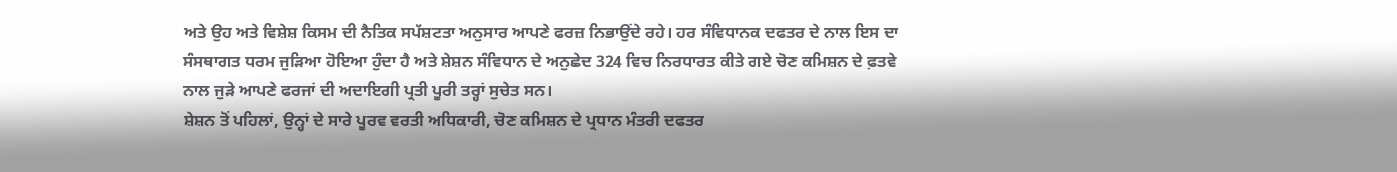ਅਤੇ ਉਹ ਅਤੇ ਵਿਸ਼ੇਸ਼ ਕਿਸਮ ਦੀ ਨੈਤਿਕ ਸਪੱਸ਼ਟਤਾ ਅਨੁਸਾਰ ਆਪਣੇ ਫਰਜ਼ ਨਿਭਾਉਂਦੇ ਰਹੇ। ਹਰ ਸੰਵਿਧਾਨਕ ਦਫਤਰ ਦੇ ਨਾਲ ਇਸ ਦਾ ਸੰਸਥਾਗਤ ਧਰਮ ਜੁੜਿਆ ਹੋਇਆ ਹੁੰਦਾ ਹੈ ਅਤੇ ਸ਼ੇਸ਼ਨ ਸੰਵਿਧਾਨ ਦੇ ਅਨੁਛੇਦ 324 ਵਿਚ ਨਿਰਧਾਰਤ ਕੀਤੇ ਗਏ ਚੋਣ ਕਮਿਸ਼ਨ ਦੇ ਫ਼ਤਵੇ ਨਾਲ ਜੁੜੇ ਆਪਣੇ ਫਰਜਾਂ ਦੀ ਅਦਾਇਗੀ ਪ੍ਰਤੀ ਪੂਰੀ ਤਰ੍ਹਾਂ ਸੁਚੇਤ ਸਨ।
ਸ਼ੇਸ਼ਨ ਤੋਂ ਪਹਿਲਾਂ, ਉਨ੍ਹਾਂ ਦੇ ਸਾਰੇ ਪੂਰਵ ਵਰਤੀ ਅਧਿਕਾਰੀ, ਚੋਣ ਕਮਿਸ਼ਨ ਦੇ ਪ੍ਰਧਾਨ ਮੰਤਰੀ ਦਫਤਰ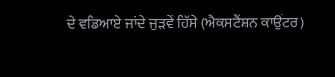ਦੇ ਵਡਿਆਏ ਜਾਂਦੇ ਜੁੜਵੇਂ ਹਿੱਸੇ (ਐਕਸਟੈਂਸ਼ਨ ਕਾਉਂਟਰ)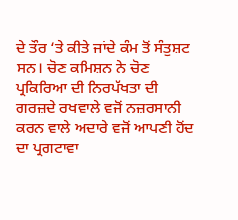ਦੇ ਤੌਰ ‘ਤੇ ਕੀਤੇ ਜਾਂਦੇ ਕੰਮ ਤੋਂ ਸੰਤੁਸ਼ਟ ਸਨ। ਚੋਣ ਕਮਿਸ਼ਨ ਨੇ ਚੋਣ ਪ੍ਰਕਿਰਿਆ ਦੀ ਨਿਰਪੱਖਤਾ ਦੀ ਗਰਜ਼ਦੇ ਰਖਵਾਲੇ ਵਜੋਂ ਨਜ਼ਰਸਾਨੀ ਕਰਨ ਵਾਲੇ ਅਦਾਰੇ ਵਜੋਂ ਆਪਣੀ ਹੋਂਦ ਦਾ ਪ੍ਰਗਟਾਵਾ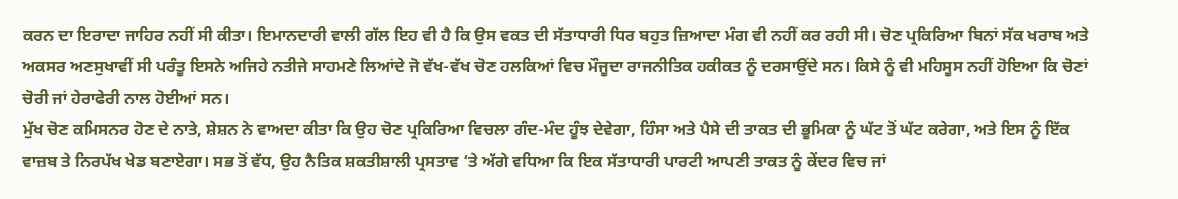ਕਰਨ ਦਾ ਇਰਾਦਾ ਜਾਹਿਰ ਨਹੀਂ ਸੀ ਕੀਤਾ। ਇਮਾਨਦਾਰੀ ਵਾਲੀ ਗੱਲ ਇਹ ਵੀ ਹੈ ਕਿ ਉਸ ਵਕਤ ਦੀ ਸੱਤਾਧਾਰੀ ਧਿਰ ਬਹੁਤ ਜ਼ਿਆਦਾ ਮੰਗ ਵੀ ਨਹੀਂ ਕਰ ਰਹੀ ਸੀ। ਚੋਣ ਪ੍ਰਕਿਰਿਆ ਬਿਨਾਂ ਸੱਕ ਖਰਾਬ ਅਤੇ ਅਕਸਰ ਅਣਸੁਖਾਵੀਂ ਸੀ ਪਰੰਤੂ ਇਸਨੇ ਅਜਿਹੇ ਨਤੀਜੇ ਸਾਹਮਣੇ ਲਿਆਂਦੇ ਜੋ ਵੱਖ-ਵੱਖ ਚੋਣ ਹਲਕਿਆਂ ਵਿਚ ਮੌਜੂਦਾ ਰਾਜਨੀਤਿਕ ਹਕੀਕਤ ਨੂੰ ਦਰਸਾਉਂਦੇ ਸਨ। ਕਿਸੇ ਨੂੰ ਵੀ ਮਹਿਸੂਸ ਨਹੀਂ ਹੋਇਆ ਕਿ ਚੋਣਾਂ ਚੋਰੀ ਜਾਂ ਹੇਰਾਫੇਰੀ ਨਾਲ ਹੋਈਆਂ ਸਨ।
ਮੁੱਖ ਚੋਣ ਕਮਿਸਨਰ ਹੋਣ ਦੇ ਨਾਤੇ, ਸ਼ੇਸ਼ਨ ਨੇ ਵਾਅਦਾ ਕੀਤਾ ਕਿ ਉਹ ਚੋਣ ਪ੍ਰਕਿਰਿਆ ਵਿਚਲਾ ਗੰਦ-ਮੰਦ ਹੂੰਝ ਦੇਵੇਗਾ, ਹਿੰਸਾ ਅਤੇ ਪੈਸੇ ਦੀ ਤਾਕਤ ਦੀ ਭੂਮਿਕਾ ਨੂੰ ਘੱਟ ਤੋਂ ਘੱਟ ਕਰੇਗਾ, ਅਤੇ ਇਸ ਨੂੰ ਇੱਕ ਵਾਜ਼ਬ ਤੇ ਨਿਰਪੱਖ ਖੇਡ ਬਣਾਏਗਾ। ਸਭ ਤੋਂ ਵੱਧ, ਉਹ ਨੈਤਿਕ ਸ਼ਕਤੀਸ਼ਾਲੀ ਪ੍ਰਸਤਾਵ ‘ਤੇ ਅੱਗੇ ਵਧਿਆ ਕਿ ਇਕ ਸੱਤਾਧਾਰੀ ਪਾਰਟੀ ਆਪਣੀ ਤਾਕਤ ਨੂੰ ਕੇਂਦਰ ਵਿਚ ਜਾਂ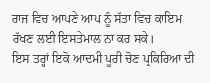ਰਾਜ ਵਿਚ ਆਪਣੇ ਆਪ ਨੂੰ ਸੱਤਾ ਵਿਚ ਕਾਇਮ ਰੱਖਣ ਲਈ ਇਸਤੇਮਾਲ ਨਾ ਕਰ ਸਕੇ।
ਇਸ ਤਰ੍ਹਾਂ ਇਕੋ ਆਦਮੀ ਪੂਰੀ ਚੋਣ ਪ੍ਰਕਿਰਿਆ ਦੀ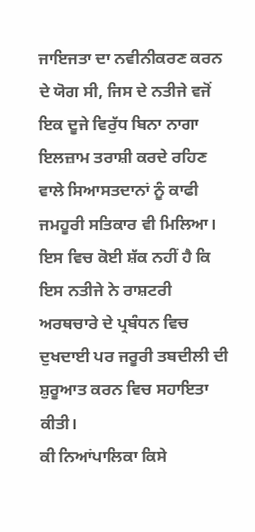ਜਾਇਜਤਾ ਦਾ ਨਵੀਨੀਕਰਣ ਕਰਨ ਦੇ ਯੋਗ ਸੀ, ਜਿਸ ਦੇ ਨਤੀਜੇ ਵਜੋਂ ਇਕ ਦੂਜੇ ਵਿਰੁੱਧ ਬਿਨਾ ਨਾਗਾ ਇਲਜ਼ਾਮ ਤਰਾਸ਼ੀ ਕਰਦੇ ਰਹਿਣ ਵਾਲੇ ਸਿਆਸਤਦਾਨਾਂ ਨੂੰ ਕਾਫੀ ਜਮਹੂਰੀ ਸਤਿਕਾਰ ਵੀ ਮਿਲਿਆ। ਇਸ ਵਿਚ ਕੋਈ ਸ਼ੱਕ ਨਹੀਂ ਹੈ ਕਿ ਇਸ ਨਤੀਜੇ ਨੇ ਰਾਸ਼ਟਰੀ ਅਰਥਚਾਰੇ ਦੇ ਪ੍ਰਬੰਧਨ ਵਿਚ ਦੁਖਦਾਈ ਪਰ ਜਰੂਰੀ ਤਬਦੀਲੀ ਦੀ ਸ਼ੁਰੂਆਤ ਕਰਨ ਵਿਚ ਸਹਾਇਤਾ ਕੀਤੀ।
ਕੀ ਨਿਆਂਪਾਲਿਕਾ ਕਿਸੇ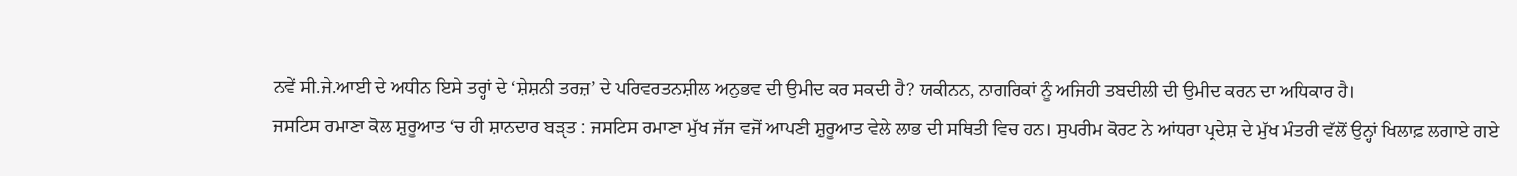ਨਵੇਂ ਸੀ.ਜੇ.ਆਈ ਦੇ ਅਧੀਨ ਇਸੇ ਤਰ੍ਹਾਂ ਦੇ ‘ਸ਼ੇਸ਼ਨੀ ਤਰਜ਼’ ਦੇ ਪਰਿਵਰਤਨਸ਼ੀਲ ਅਨੁਭਵ ਦੀ ਉਮੀਦ ਕਰ ਸਕਦੀ ਹੈ? ਯਕੀਨਨ, ਨਾਗਰਿਕਾਂ ਨੂੰ ਅਜਿਹੀ ਤਬਦੀਲੀ ਦੀ ਉਮੀਦ ਕਰਨ ਦਾ ਅਧਿਕਾਰ ਹੈ।
ਜਸਟਿਸ ਰਮਾਣਾ ਕੋਲ ਸ਼ੁਰੂਆਤ ‘ਚ ਹੀ ਸ਼ਾਨਦਾਰ ਬੜੵਤ : ਜਸਟਿਸ ਰਮਾਣਾ ਮੁੱਖ ਜੱਜ ਵਜੋਂ ਆਪਣੀ ਸ਼ੁਰੂਆਤ ਵੇਲੇ ਲਾਭ ਦੀ ਸਥਿਤੀ ਵਿਚ ਹਨ। ਸੁਪਰੀਮ ਕੋਰਟ ਨੇ ਆਂਧਰਾ ਪ੍ਰਦੇਸ਼ ਦੇ ਮੁੱਖ ਮੰਤਰੀ ਵੱਲੋਂ ਉਨ੍ਹਾਂ ਖਿਲਾਫ਼ ਲਗਾਏ ਗਏ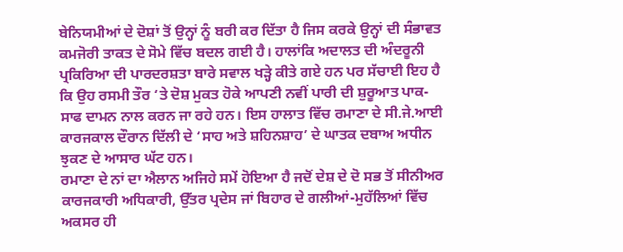ਬੇਨਿਯਮੀਆਂ ਦੇ ਦੋਸ਼ਾਂ ਤੋਂ ਉਨ੍ਹਾਂ ਨੂੰ ਬਰੀ ਕਰ ਦਿੱਤਾ ਹੈ ਜਿਸ ਕਰਕੇ ਉਨ੍ਹਾਂ ਦੀ ਸੰਭਾਵਤ ਕਮਜੋਰੀ ਤਾਕਤ ਦੇ ਸੋਮੇ ਵਿੱਚ ਬਦਲ ਗਈ ਹੈ। ਹਾਲਾਂਕਿ ਅਦਾਲਤ ਦੀ ਅੰਦਰੂਨੀ ਪ੍ਰਕਿਰਿਆ ਦੀ ਪਾਰਦਰਸ਼ਤਾ ਬਾਰੇ ਸਵਾਲ ਖੜ੍ਹੇ ਕੀਤੇ ਗਏ ਹਨ ਪਰ ਸੱਚਾਈ ਇਹ ਹੈ ਕਿ ਉਹ ਰਸਮੀ ਤੌਰ ‘ਤੇ ਦੋਸ਼ ਮੁਕਤ ਹੋਕੇ ਆਪਣੀ ਨਵੀਂ ਪਾਰੀ ਦੀ ਸ਼ੁਰੂਆਤ ਪਾਕ-ਸਾਫ ਦਾਮਨ ਨਾਲ ਕਰਨ ਜਾ ਰਹੇ ਹਨ। ਇਸ ਹਾਲਾਤ ਵਿੱਚ ਰਮਾਣਾ ਦੇ ਸੀ.ਜੇ.ਆਈ ਕਾਰਜਕਾਲ ਦੌਰਾਨ ਦਿੱਲੀ ਦੇ ‘ਸਾਹ ਅਤੇ ਸ਼ਹਿਨਸ਼ਾਹ’ ਦੇ ਘਾਤਕ ਦਬਾਅ ਅਧੀਨ ਝੁਕਣ ਦੇ ਆਸਾਰ ਘੱਟ ਹਨ।
ਰਮਾਣਾ ਦੇ ਨਾਂ ਦਾ ਐਲਾਨ ਅਜਿਹੇ ਸਮੇਂ ਹੋਇਆ ਹੈ ਜਦੋਂ ਦੇਸ਼ ਦੇ ਦੋ ਸਭ ਤੋਂ ਸੀਨੀਅਰ ਕਾਰਜਕਾਰੀ ਅਧਿਕਾਰੀ, ਉੱਤਰ ਪ੍ਰਦੇਸ ਜਾਂ ਬਿਹਾਰ ਦੇ ਗਲੀਆਂ-ਮੁਹੱਲਿਆਂ ਵਿੱਚ ਅਕਸਰ ਹੀ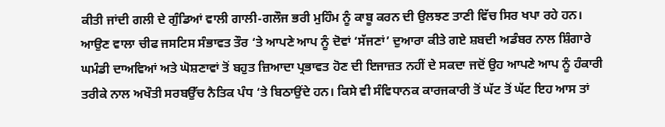ਕੀਤੀ ਜਾਂਦੀ ਗਲੀ ਦੇ ਗੁੰਡਿਆਂ ਵਾਲੀ ਗਾਲੀ-ਗਲੌਜ ਭਰੀ ਮੁਹਿੰਮ ਨੂੰ ਕਾਬੂ ਕਰਨ ਦੀ ਉਲਝਣ ਤਾਣੀ ਵਿੱਚ ਸਿਰ ਖਪਾ ਰਹੇ ਹਨ। ਆਉਣ ਵਾਲਾ ਚੀਫ ਜਸਟਿਸ ਸੰਭਾਵਤ ਤੌਰ ‘ਤੇ ਆਪਣੇ ਆਪ ਨੂੰ ਦੋਵਾਂ ‘ਸੱਜਣਾਂ’ ਦੁਆਰਾ ਕੀਤੇ ਗਏ ਸ਼ਬਦੀ ਅਡੰਬਰ ਨਾਲ ਸ਼ਿੰਗਾਰੇ ਘਮੰਡੀ ਦਾਅਵਿਆਂ ਅਤੇ ਘੋਸ਼ਣਾਵਾਂ ਤੋਂ ਬਹੁਤ ਜ਼ਿਆਦਾ ਪ੍ਰਭਾਵਤ ਹੋਣ ਦੀ ਇਜਾਜ਼ਤ ਨਹੀਂ ਦੇ ਸਕਦਾ ਜਦੋਂ ਉਹ ਆਪਣੇ ਆਪ ਨੂੰ ਹੰਕਾਰੀ ਤਰੀਕੇ ਨਾਲ ਅਖੌਤੀ ਸਰਬਉੱਚ ਨੈਤਿਕ ਪੰਧ ‘ਤੇ ਬਿਠਾਉਂਦੇ ਹਨ। ਕਿਸੇ ਵੀ ਸੰਵਿਧਾਨਕ ਕਾਰਜਕਾਰੀ ਤੋਂ ਘੱਟ ਤੋਂ ਘੱਟ ਇਹ ਆਸ ਤਾਂ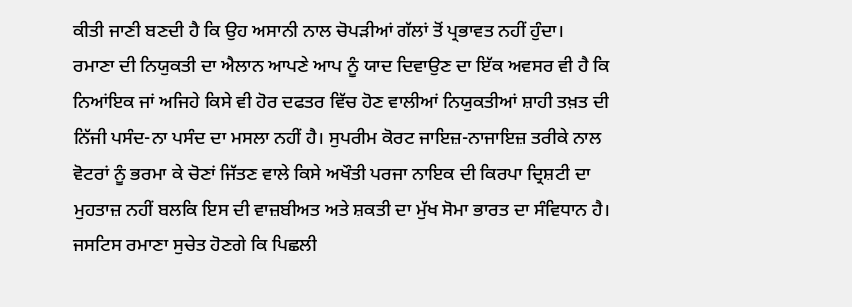ਕੀਤੀ ਜਾਣੀ ਬਣਦੀ ਹੈ ਕਿ ਉਹ ਅਸਾਨੀ ਨਾਲ ਚੋਪੜੀਆਂ ਗੱਲਾਂ ਤੋਂ ਪ੍ਰਭਾਵਤ ਨਹੀਂ ਹੁੰਦਾ।
ਰਮਾਣਾ ਦੀ ਨਿਯੁਕਤੀ ਦਾ ਐਲਾਨ ਆਪਣੇ ਆਪ ਨੂੰ ਯਾਦ ਦਿਵਾਉਣ ਦਾ ਇੱਕ ਅਵਸਰ ਵੀ ਹੈ ਕਿ ਨਿਆਂਇਕ ਜਾਂ ਅਜਿਹੇ ਕਿਸੇ ਵੀ ਹੋਰ ਦਫਤਰ ਵਿੱਚ ਹੋਣ ਵਾਲੀਆਂ ਨਿਯੁਕਤੀਆਂ ਸ਼ਾਹੀ ਤਖ਼ਤ ਦੀ ਨਿੱਜੀ ਪਸੰਦ-ਨਾ ਪਸੰਦ ਦਾ ਮਸਲਾ ਨਹੀਂ ਹੈ। ਸੁਪਰੀਮ ਕੋਰਟ ਜਾਇਜ਼-ਨਾਜਾਇਜ਼ ਤਰੀਕੇ ਨਾਲ ਵੋਟਰਾਂ ਨੂੰ ਭਰਮਾ ਕੇ ਚੋਣਾਂ ਜਿੱਤਣ ਵਾਲੇ ਕਿਸੇ ਅਖੌਤੀ ਪਰਜਾ ਨਾਇਕ ਦੀ ਕਿਰਪਾ ਦ੍ਰਿਸ਼ਟੀ ਦਾ ਮੁਹਤਾਜ਼ ਨਹੀਂ ਬਲਕਿ ਇਸ ਦੀ ਵਾਜ਼ਬੀਅਤ ਅਤੇ ਸ਼ਕਤੀ ਦਾ ਮੁੱਖ ਸੋਮਾ ਭਾਰਤ ਦਾ ਸੰਵਿਧਾਨ ਹੈ।
ਜਸਟਿਸ ਰਮਾਣਾ ਸੁਚੇਤ ਹੋਣਗੇ ਕਿ ਪਿਛਲੀ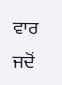ਵਾਰ ਜਦੋਂ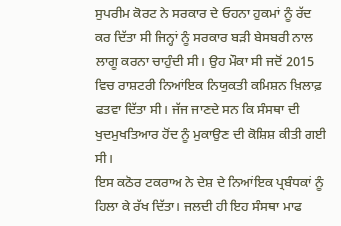ਸੁਪਰੀਮ ਕੋਰਟ ਨੇ ਸਰਕਾਰ ਦੇ ਓਹਨਾ ਹੁਕਮਾਂ ਨੂੰ ਰੱਦ ਕਰ ਦਿੱਤਾ ਸੀ ਜਿਨ੍ਹਾਂ ਨੂੰ ਸਰਕਾਰ ਬੜੀ ਬੇਸਬਰੀ ਨਾਲ ਲਾਗੂ ਕਰਨਾ ਚਾਹੁੰਦੀ ਸੀ। ਉਹ ਮੌਕਾ ਸੀ ਜਦੋਂ 2015 ਵਿਚ ਰਾਸ਼ਟਰੀ ਨਿਆਂਇਕ ਨਿਯੁਕਤੀ ਕਮਿਸ਼ਨ ਖ਼ਿਲਾਫ਼ ਫਤਵਾ ਦਿੱਤਾ ਸੀ। ਜੱਜ ਜਾਣਦੇ ਸਨ ਕਿ ਸੰਸਥਾ ਦੀ ਖੁਦਮੁਖਤਿਆਰ ਹੋਂਦ ਨੂੰ ਮੁਕਾਉਣ ਦੀ ਕੋਸ਼ਿਸ਼ ਕੀਤੀ ਗਈ ਸੀ।
ਇਸ ਕਠੋਰ ਟਕਰਾਅ ਨੇ ਦੇਸ਼ ਦੇ ਨਿਆਂਇਕ ਪ੍ਰਬੰਧਕਾਂ ਨੂੰ ਹਿਲਾ ਕੇ ਰੱਖ ਦਿੱਤਾ। ਜਲਦੀ ਹੀ ਇਹ ਸੰਸਥਾ ਮਾਫ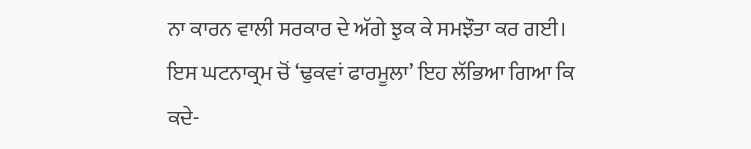ਨਾ ਕਾਰਨ ਵਾਲੀ ਸਰਕਾਰ ਦੇ ਅੱਗੇ ਝੁਕ ਕੇ ਸਮਝੌਤਾ ਕਰ ਗਈ। ਇਸ ਘਟਨਾਕ੍ਰਮ ਚੋਂ ‘ਢੁਕਵਾਂ ਫਾਰਮੂਲਾ’ ਇਹ ਲੱਭਿਆ ਗਿਆ ਕਿ ਕਦੇ-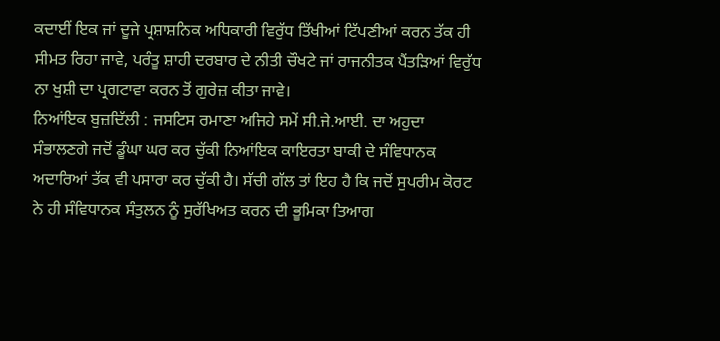ਕਦਾਈਂ ਇਕ ਜਾਂ ਦੂਜੇ ਪ੍ਰਸ਼ਾਸ਼ਨਿਕ ਅਧਿਕਾਰੀ ਵਿਰੁੱਧ ਤਿੱਖੀਆਂ ਟਿੱਪਣੀਆਂ ਕਰਨ ਤੱਕ ਹੀ ਸੀਮਤ ਰਿਹਾ ਜਾਵੇ, ਪਰੰਤੂ ਸ਼ਾਹੀ ਦਰਬਾਰ ਦੇ ਨੀਤੀ ਚੌਖਟੇ ਜਾਂ ਰਾਜਨੀਤਕ ਪੈਂਤੜਿਆਂ ਵਿਰੁੱਧ ਨਾ ਖੁਸ਼ੀ ਦਾ ਪ੍ਰਗਟਾਵਾ ਕਰਨ ਤੋਂ ਗੁਰੇਜ਼ ਕੀਤਾ ਜਾਵੇ।
ਨਿਆਂਇਕ ਬੁਜ਼ਦਿੱਲੀ : ਜਸਟਿਸ ਰਮਾਣਾ ਅਜਿਹੇ ਸਮੇਂ ਸੀ.ਜੇ.ਆਈ. ਦਾ ਅਹੁਦਾ ਸੰਭਾਲਣਗੇ ਜਦੋਂ ਡੂੰਘਾ ਘਰ ਕਰ ਚੁੱਕੀ ਨਿਆਂਇਕ ਕਾਇਰਤਾ ਬਾਕੀ ਦੇ ਸੰਵਿਧਾਨਕ ਅਦਾਰਿਆਂ ਤੱਕ ਵੀ ਪਸਾਰਾ ਕਰ ਚੁੱਕੀ ਹੈ। ਸੱਚੀ ਗੱਲ ਤਾਂ ਇਹ ਹੈ ਕਿ ਜਦੋਂ ਸੁਪਰੀਮ ਕੋਰਟ ਨੇ ਹੀ ਸੰਵਿਧਾਨਕ ਸੰਤੁਲਨ ਨੂੰ ਸੁਰੱਖਿਅਤ ਕਰਨ ਦੀ ਭੂਮਿਕਾ ਤਿਆਗ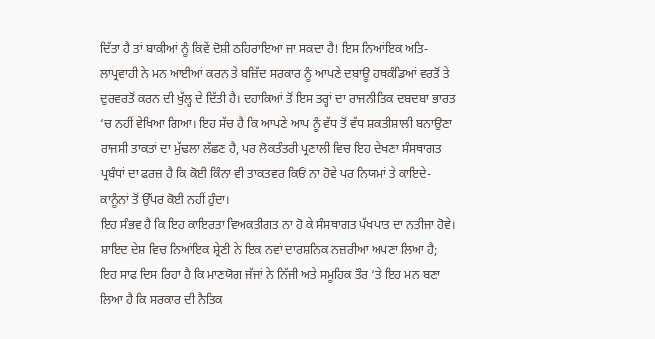ਦਿੱਤਾ ਹੈ ਤਾਂ ਬਾਕੀਆਂ ਨੂੰ ਕਿਵੇਂ ਦੋਸ਼ੀ ਠਹਿਰਾਇਆ ਜਾ ਸਕਦਾ ਹੈ! ਇਸ ਨਿਆਂਇਕ ਅਤਿ-ਲਾਪ੍ਰਵਾਹੀ ਨੇ ਮਨ ਆਈਆਂ ਕਰਨ ਤੇ ਬਜ਼ਿੱਦ ਸਰਕਾਰ ਨੂੰ ਆਪਣੇ ਦਬਾਊ ਹਥਕੰਡਿਆਂ ਵਰਤੋਂ ਤੇ ਦੁਰਵਰਤੋਂ ਕਰਨ ਦੀ ਖੁੱਲ੍ਹ ਦੇ ਦਿੱਤੀ ਹੈ। ਦਹਾਕਿਆਂ ਤੋਂ ਇਸ ਤਰ੍ਹਾਂ ਦਾ ਰਾਜਨੀਤਿਕ ਦਬਦਬਾ ਭਾਰਤ ‘ਚ ਨਹੀਂ ਵੇਖਿਆ ਗਿਆ। ਇਹ ਸੱਚ ਹੈ ਕਿ ਆਪਣੇ ਆਪ ਨੂੰ ਵੱਧ ਤੋਂ ਵੱਧ ਸ਼ਕਤੀਸ਼ਾਲੀ ਬਨਾਉਣਾ ਰਾਜਸੀ ਤਾਕਤਾਂ ਦਾ ਮੁੱਢਲਾ ਲੱਛਣ ਹੈ, ਪਰ ਲੋਕਤੰਤਰੀ ਪ੍ਰਣਾਲੀ ਵਿਚ ਇਹ ਦੇਖਣਾ ਸੰਸਥਾਗਤ ਪ੍ਰਬੰਧਾਂ ਦਾ ਫਰਜ਼ ਹੈ ਕਿ ਕੋਈ ਕਿੰਨਾ ਵੀ ਤਾਕਤਵਰ ਕਿਓਂ ਨਾ ਹੋਵੇ ਪਰ ਨਿਯਮਾਂ ਤੇ ਕਾਇਦੇ-ਕਾਨੂੰਨਾਂ ਤੋਂ ਉੱਪਰ ਕੋਈ ਨਹੀਂ ਹੁੰਦਾ।
ਇਹ ਸੰਭਵ ਹੈ ਕਿ ਇਹ ਕਾਇਰਤਾ ਵਿਅਕਤੀਗਤ ਨਾ ਹੋ ਕੇ ਸੰਸਥਾਗਤ ਪੱਖਪਾਤ ਦਾ ਨਤੀਜਾ ਹੋਵੇ। ਸ਼ਾਇਦ ਦੇਸ਼ ਵਿਚ ਨਿਆਂਇਕ ਸ਼੍ਰੇਣੀ ਨੇ ਇਕ ਨਵਾਂ ਦਾਰਸ਼ਨਿਕ ਨਜ਼ਰੀਆ ਅਪਣਾ ਲਿਆ ਹੈ; ਇਹ ਸਾਫ ਦਿਸ ਰਿਹਾ ਹੈ ਕਿ ਮਾਣਯੋਗ ਜੱਜਾਂ ਨੇ ਨਿੱਜੀ ਅਤੇ ਸਮੂਹਿਕ ਤੌਰ ‘ਤੇ ਇਹ ਮਨ ਬਣਾ ਲਿਆ ਹੈ ਕਿ ਸਰਕਾਰ ਦੀ ਨੈਤਿਕ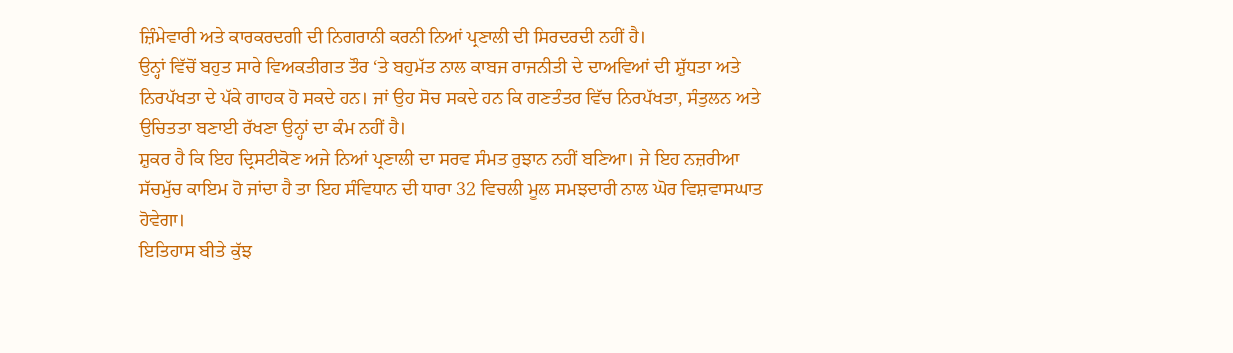ਜ਼ਿੰਮੇਵਾਰੀ ਅਤੇ ਕਾਰਕਰਦਗੀ ਦੀ ਨਿਗਰਾਨੀ ਕਰਨੀ ਨਿਆਂ ਪ੍ਰਣਾਲੀ ਦੀ ਸਿਰਦਰਦੀ ਨਹੀਂ ਹੈ।
ਉਨ੍ਹਾਂ ਵਿੱਚੋਂ ਬਹੁਤ ਸਾਰੇ ਵਿਅਕਤੀਗਤ ਤੌਰ ‘ਤੇ ਬਹੁਮੱਤ ਨਾਲ ਕਾਬਜ ਰਾਜਨੀਤੀ ਦੇ ਦਾਅਵਿਆਂ ਦੀ ਸ਼ੁੱਧਤਾ ਅਤੇ ਨਿਰਪੱਖਤਾ ਦੇ ਪੱਕੇ ਗਾਹਕ ਹੋ ਸਕਦੇ ਹਨ। ਜਾਂ ਉਹ ਸੋਚ ਸਕਦੇ ਹਨ ਕਿ ਗਣਤੰਤਰ ਵਿੱਚ ਨਿਰਪੱਖਤਾ, ਸੰਤੁਲਨ ਅਤੇ ਉਚਿਤਤਾ ਬਣਾਈ ਰੱਖਣਾ ਉਨ੍ਹਾਂ ਦਾ ਕੰਮ ਨਹੀਂ ਹੈ।
ਸ਼ੁਕਰ ਹੈ ਕਿ ਇਹ ਦ੍ਰਿਸਟੀਕੋਣ ਅਜੇ ਨਿਆਂ ਪ੍ਰਣਾਲੀ ਦਾ ਸਰਵ ਸੰਮਤ ਰੁਝਾਨ ਨਹੀਂ ਬਣਿਆ। ਜੇ ਇਹ ਨਜ਼ਰੀਆ ਸੱਚਮੁੱਚ ਕਾਇਮ ਹੋ ਜਾਂਦਾ ਹੈ ਤਾ ਇਹ ਸੰਵਿਧਾਨ ਦੀ ਧਾਰਾ 32 ਵਿਚਲੀ ਮੂਲ ਸਮਝਦਾਰੀ ਨਾਲ ਘੋਰ ਵਿਸ਼ਵਾਸਘਾਤ ਹੋਵੇਗਾ।
ਇਤਿਹਾਸ ਬੀਤੇ ਕੁੱਝ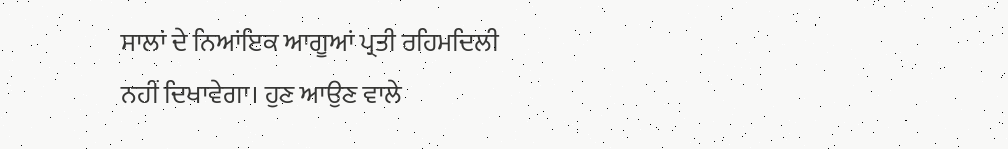ਸਾਲਾਂ ਦੇ ਨਿਆਂਇਕ ਆਗੂਆਂ ਪ੍ਰਤੀ ਰਹਿਮਦਿਲੀ ਨਹੀਂ ਦਿਖਾਵੇਗਾ। ਹੁਣ ਆਉਣ ਵਾਲੇ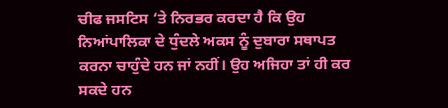ਚੀਫ ਜਸਟਿਸ ‘ਤੇ ਨਿਰਭਰ ਕਰਦਾ ਹੈ ਕਿ ਉਹ ਨਿਆਂਪਾਲਿਕਾ ਦੇ ਧੁੰਦਲੇ ਅਕਸ ਨੂੰ ਦੁਬਾਰਾ ਸਥਾਪਤ ਕਰਨਾ ਚਾਹੁੰਦੇ ਹਨ ਜਾਂ ਨਹੀਂ। ਉਹ ਅਜਿਹਾ ਤਾਂ ਹੀ ਕਰ ਸਕਦੇ ਹਨ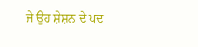ਜੇ ਉਹ ਸ਼ੇਸ਼ਨ ਦੇ ਪਦ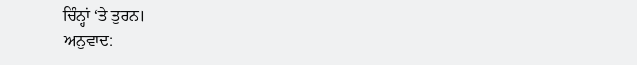ਚਿੰਨ੍ਹਾਂ ‘ਤੇ ਤੁਰਨ।
ਅਨੁਵਾਦ: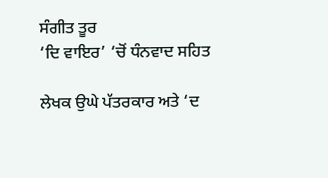ਸੰਗੀਤ ਤੂਰ
‘ਦਿ ਵਾਇਰ’ ‘ਚੋਂ ਧੰਨਵਾਦ ਸਹਿਤ

ਲੇਖਕ ਉਘੇ ਪੱਤਰਕਾਰ ਅਤੇ ‘ਦ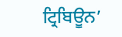ਟ੍ਰਿਬਿਊਨ’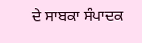ਦੇ ਸਾਬਕਾ ਸੰਪਾਦਕ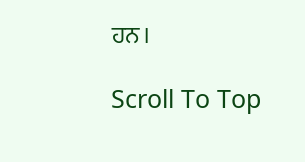ਹਨ।

Scroll To Top